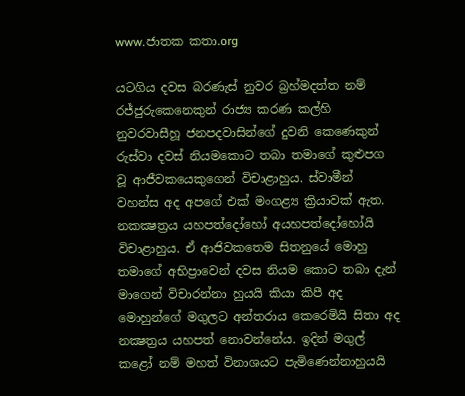www.ජාතක කතා.org

යටගිය දවස බරණැස් නුවර බ්‍රහ්මදත්ත නම් රජ්ජුරුකෙනෙකුන් රාජ්‍ය කරණ කල්හි නුවරවාසීහූ ජනපදවාසින්ගේ දුවනි කෙණෙකුන් රුස්වා දවස් නියමකොට තබා තමාගේ කුළුපග වූ ආජීවකයෙකුගෙන් විචාළාහුය. ස්වාමීන් වහන්ස අද අපගේ එක් මංගළ්‍ය ක්‍රියාවක් ඇත. නකක්‍ෂත්‍රය යහපත්දෝහෝ අයහපත්දෝහෝයි විචාළාහුය. ඒ ආජිවකතෙම සිතනුයේ මොහු තමාගේ අභිප්‍රාවෙන් දවස නියම කොට තබා දැන් මාගෙන් විචාරන්නා හුයයි කියා කිපී අද මොහුන්ගේ මගුලට අන්තරාය කෙරෙමියි සිතා අද නක්‍ෂත්‍රය යහපත් නොවන්නේය. ඉදින් මගුල් කළෝ නම් මහත් විනාශයට පැමිණෙන්නාහුයයි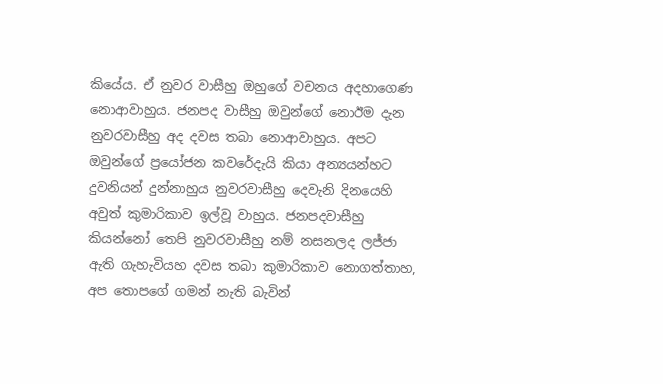කියේය. ඒ නුවර වාසීහු ඔහුගේ වචනය අදහාගෙණ නොආවාහුය. ජනපද වාසීහු ඔවුන්ගේ නොඊම දැන නුවරවාසීහු අද දවස තබා නොආවාහුය. අපට ඔවුන්ගේ ප්‍රයෝජන කවරේදැයි කියා අන්‍යයන්හට දුවනියන් දුන්නාහුය නුවරවාසීහු දෙවැනි දිනයෙහි අවුත් කුමාරිකාව ඉල්වූ වාහුය. ජනපදවාසීහු කියන්නෝ තෙපි නුවරවාසීහු නම් නසනලද ලජ්ජා ඇති ගැහැවියහ දවස තබා කුමාරිකාව නොගත්තාහ, අප තොපගේ ගමන් නැති බැවින්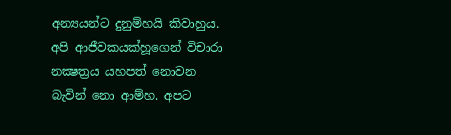අන්‍යයන්ට දුනුම්හයි කිවාහුය. අපි ආජීවකයක්හූගෙන් විචාරා නක්‍ෂත්‍රය යහපත් නොවන බැවින් නො ආම්හ. අපට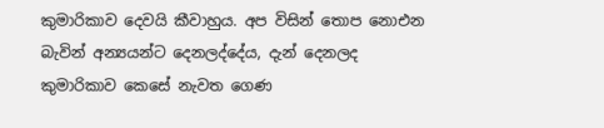කුමාරිකාව දෙවයි කීවාහුය. අප විසින් තොප නොඑන බැවින් අන්‍යයන්ට දෙනලද්දේය, දැන් දෙනලද කුමාරිකාව කෙසේ නැවත ගෙණ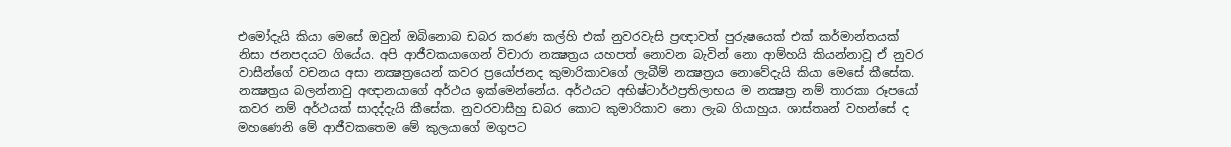එමෝදැයි කියා මෙසේ ඔවුන් ඔබිනොබ ඩබර කරණ කල්හි එක් නුවරවැසි ප්‍රඥාවත් පුරුෂයෙක් එක් කර්මාන්තයක් නිසා ජනපදයට ගියේය. අපි ආජීවකයාගෙන් විචාරා නක්‍ෂත්‍රය යහපත් නොවන බැවින් නො ආම්හයි කියන්නාවූ ඒ නුවර වාසීන්ගේ වචනය අසා නක්‍ෂත්‍රයෙන් කවර ප්‍රයෝජනද කුමාරිකාවගේ ලැබීම් නක්‍ෂත්‍රය නොවේදැයි කියා මෙසේ කීසේක. නක්‍ෂත්‍රය බලන්නාවු අඥානයාගේ අර්ථය ඉක්මෙන්නේය. අර්ථයට අභිෂ්ටාර්ථප්‍රතිලාභය ම නක්‍ෂත්‍ර නම් තාරකා රූපයෝ කවර නම් අර්ථයක් සාදද්දැයි කීසේක. නුවරවාසීහු ඩබර කොට කුමාරිකාව නො ලැබ ගියාහුය. ශාස්තෘන් වහන්සේ ද මහණෙනි මේ ආජීවකතෙම මේ කුලයාගේ මගුපට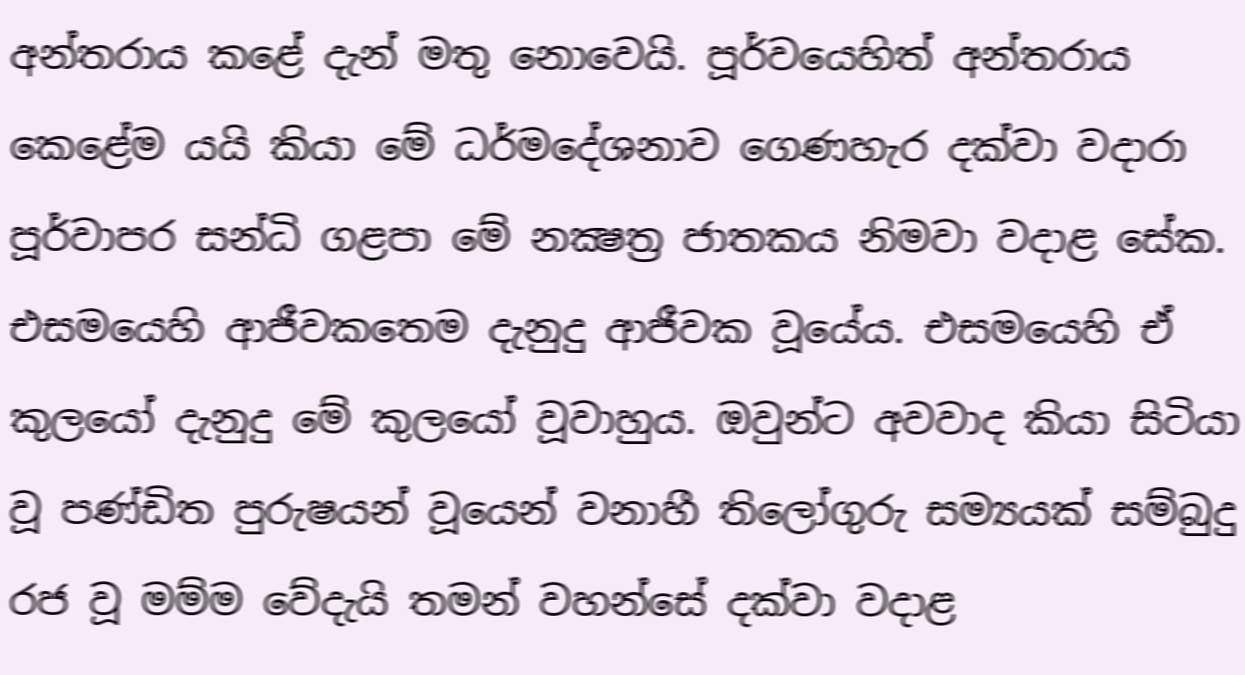අන්තරාය කළේ දැන් මතු නොවෙයි. පූර්වයෙහිත් අන්තරාය කෙළේම යයි කියා මේ ධර්මදේශනාව ගෙණහැර දක්වා වදාරා පූර්වාපර සන්ධි ගළපා මේ නක්‍ෂත්‍ර ජාතකය නිමවා වදාළ සේක. එසමයෙහි ආජීවකතෙම දැනුදු ආජීවක වූයේය. එසමයෙහි ඒ කුලයෝ දැනුදු මේ කුලයෝ වූවාහුය. ඔවුන්ට අවවාද කියා සිටියා වූ පණ්ඩිත පුරුෂයන් වූයෙන් වනාහී තිලෝගුරු සම්‍යයක් සම්බුදු රජ වූ මම්ම වේදැයි තමන් වහන්සේ දක්වා වදාළ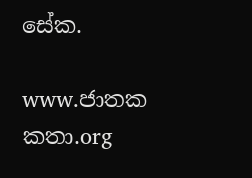සේක.

www.ජාතක කතා.org